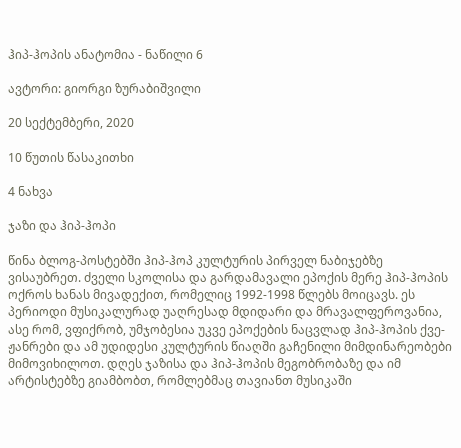ჰიპ-ჰოპის ანატომია - ნაწილი 6

ავტორი: გიორგი ზურაბიშვილი

20 სექტემბერი, 2020

10 წუთის წასაკითხი

4 ნახვა

ჯაზი და ჰიპ-ჰოპი

წინა ბლოგ-პოსტებში ჰიპ-ჰოპ კულტურის პირველ ნაბიჯებზე ვისაუბრეთ. ძველი სკოლისა და გარდამავალი ეპოქის მერე ჰიპ-ჰოპის ოქროს ხანას მივადექით, რომელიც 1992-1998 წლებს მოიცავს. ეს პერიოდი მუსიკალურად უაღრესად მდიდარი და მრავალფეროვანია, ასე რომ, ვფიქრობ, უმჯობესია უკვე ეპოქების ნაცვლად ჰიპ-ჰოპის ქვე-ჟანრები და ამ უდიდესი კულტურის წიაღში გაჩენილი მიმდინარეობები მიმოვიხილოთ. დღეს ჯაზისა და ჰიპ-ჰოპის მეგობრობაზე და იმ არტისტებზე გიამბობთ, რომლებმაც თავიანთ მუსიკაში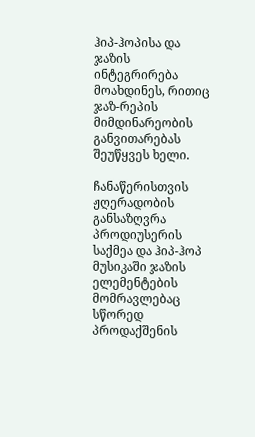ჰიპ-ჰოპისა და ჯაზის ინტეგრირება მოახდინეს, რითიც ჯაზ-რეპის მიმდინარეობის განვითარებას შეუწყვეს ხელი.

ჩანაწერისთვის ჟღერადობის განსაზღვრა პროდიუსერის საქმეა და ჰიპ-ჰოპ მუსიკაში ჯაზის ელემენტების მომრავლებაც სწორედ პროდაქშენის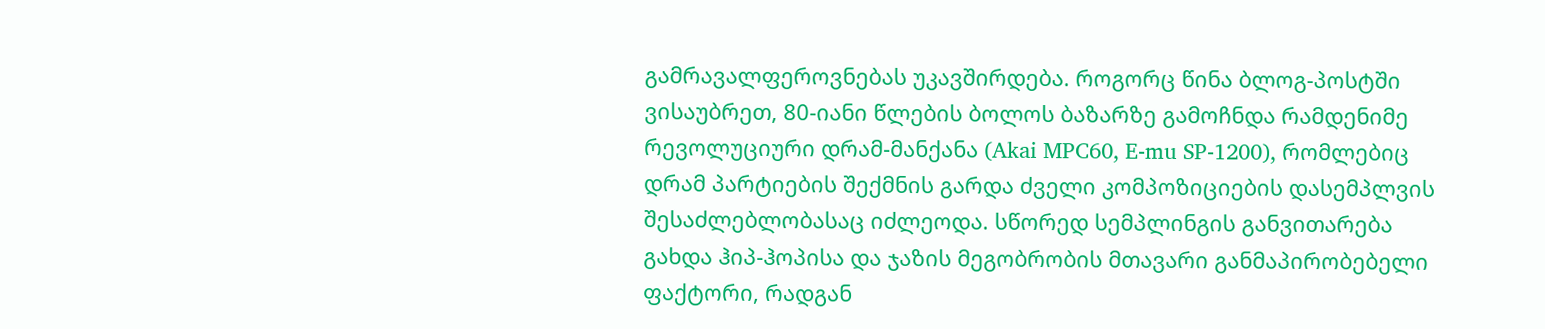გამრავალფეროვნებას უკავშირდება. როგორც წინა ბლოგ-პოსტში ვისაუბრეთ, 80-იანი წლების ბოლოს ბაზარზე გამოჩნდა რამდენიმე რევოლუციური დრამ-მანქანა (Akai MPC60, E-mu SP-1200), რომლებიც დრამ პარტიების შექმნის გარდა ძველი კომპოზიციების დასემპლვის შესაძლებლობასაც იძლეოდა. სწორედ სემპლინგის განვითარება გახდა ჰიპ-ჰოპისა და ჯაზის მეგობრობის მთავარი განმაპირობებელი ფაქტორი, რადგან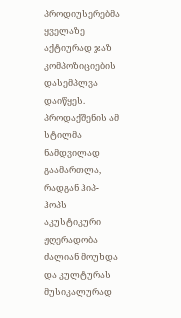პროდიუსერებმა ყველაზე აქტიურად ჯაზ კომპოზიციების დასემპლვა დაიწყეს. პროდაქშენის ამ სტილმა ნამდვილად გაამართლა, რადგან ჰიპ-ჰოპს აკუსტიკური ჟღერადობა ძალიან მოუხდა და კულტურას მუსიკალურად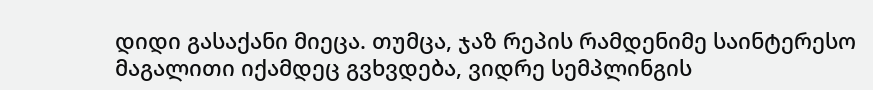დიდი გასაქანი მიეცა. თუმცა, ჯაზ რეპის რამდენიმე საინტერესო მაგალითი იქამდეც გვხვდება, ვიდრე სემპლინგის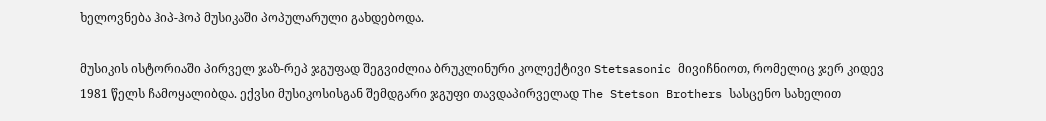ხელოვნება ჰიპ-ჰოპ მუსიკაში პოპულარული გახდებოდა.

მუსიკის ისტორიაში პირველ ჯაზ-რეპ ჯგუფად შეგვიძლია ბრუკლინური კოლექტივი Stetsasonic მივიჩნიოთ, რომელიც ჯერ კიდევ 1981 წელს ჩამოყალიბდა. ექვსი მუსიკოსისგან შემდგარი ჯგუფი თავდაპირველად The Stetson Brothers სასცენო სახელით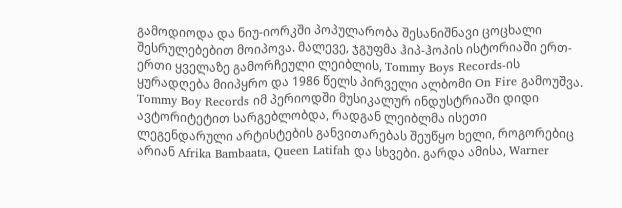გამოდიოდა და ნიუ-იორკში პოპულარობა შესანიშნავი ცოცხალი შესრულებებით მოიპოვა. მალევე, ჯგუფმა ჰიპ-ჰოპის ისტორიაში ერთ-ერთი ყველაზე გამორჩეული ლეიბლის, Tommy Boys Records-ის ყურადღება მიიპყრო და 1986 წელს პირველი ალბომი On Fire გამოუშვა. Tommy Boy Records იმ პერიოდში მუსიკალურ ინდუსტრიაში დიდი ავტორიტეტით სარგებლობდა, რადგან ლეიბლმა ისეთი ლეგენდარული არტისტების განვითარებას შეუწყო ხელი, როგორებიც არიან Afrika Bambaata, Queen Latifah და სხვები. გარდა ამისა, Warner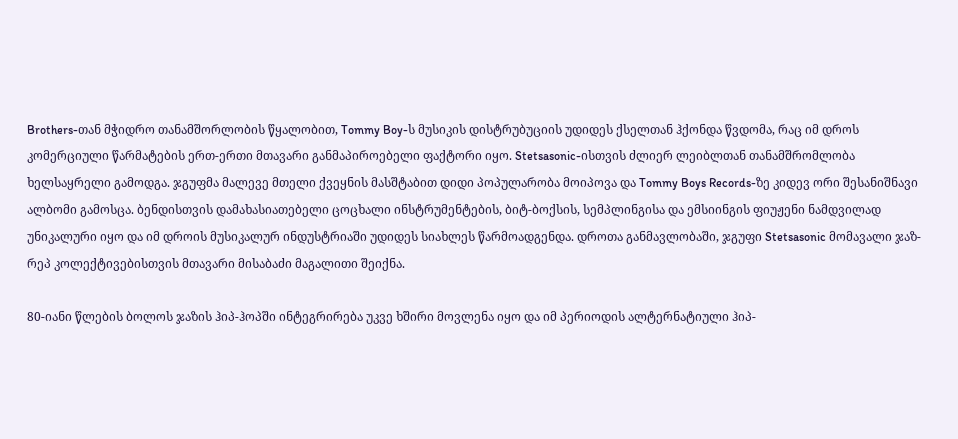Brothers-თან მჭიდრო თანამშორლობის წყალობით, Tommy Boy-ს მუსიკის დისტრუბუციის უდიდეს ქსელთან ჰქონდა წვდომა, რაც იმ დროს კომერციული წარმატების ერთ-ერთი მთავარი განმაპიროებელი ფაქტორი იყო. Stetsasonic-ისთვის ძლიერ ლეიბლთან თანამშრომლობა ხელსაყრელი გამოდგა. ჯგუფმა მალევე მთელი ქვეყნის მასშტაბით დიდი პოპულარობა მოიპოვა და Tommy Boys Records-ზე კიდევ ორი შესანიშნავი ალბომი გამოსცა. ბენდისთვის დამახასიათებელი ცოცხალი ინსტრუმენტების, ბიტ-ბოქსის, სემპლინგისა და ემსიინგის ფიუჟენი ნამდვილად უნიკალური იყო და იმ დროის მუსიკალურ ინდუსტრიაში უდიდეს სიახლეს წარმოადგენდა. დროთა განმავლობაში, ჯგუფი Stetsasonic მომავალი ჯაზ-რეპ კოლექტივებისთვის მთავარი მისაბაძი მაგალითი შეიქნა.

80-იანი წლების ბოლოს ჯაზის ჰიპ-ჰოპში ინტეგრირება უკვე ხშირი მოვლენა იყო და იმ პერიოდის ალტერნატიული ჰიპ-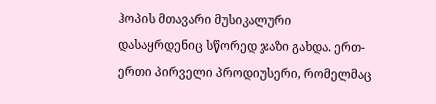ჰოპის მთავარი მუსიკალური დასაყრდენიც სწორედ ჯაზი გახდა. ერთ-ერთი პირველი პროდიუსერი, რომელმაც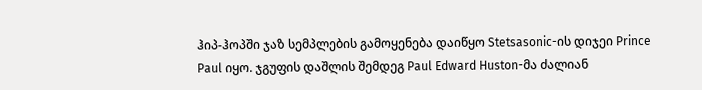ჰიპ-ჰოპში ჯაზ სემპლების გამოყენება დაიწყო Stetsasonic-ის დიჯეი Prince Paul იყო. ჯგუფის დაშლის შემდეგ Paul Edward Huston-მა ძალიან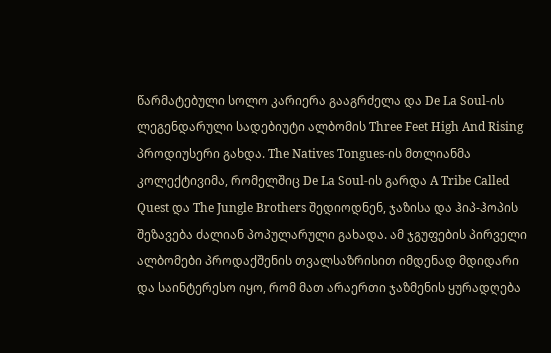წარმატებული სოლო კარიერა გააგრძელა და De La Soul-ის ლეგენდარული სადებიუტი ალბომის Three Feet High And Rising პროდიუსერი გახდა. The Natives Tongues-ის მთლიანმა კოლექტივიმა, რომელშიც De La Soul-ის გარდა A Tribe Called Quest და The Jungle Brothers შედიოდნენ, ჯაზისა და ჰიპ-ჰოპის შეზავება ძალიან პოპულარული გახადა. ამ ჯგუფების პირველი ალბომები პროდაქშენის თვალსაზრისით იმდენად მდიდარი და საინტერესო იყო, რომ მათ არაერთი ჯაზმენის ყურადღება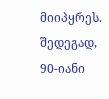მიიპყრეს. შედეგად, 90-იანი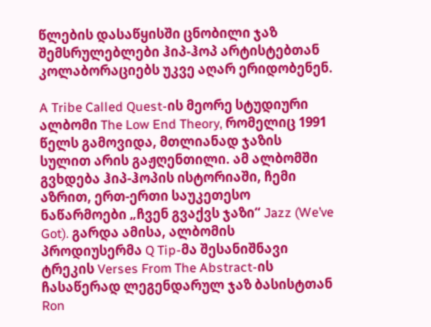წლების დასაწყისში ცნობილი ჯაზ შემსრულებლები ჰიპ-ჰოპ არტისტებთან კოლაბორაციებს უკვე აღარ ერიდობენენ.

A Tribe Called Quest-ის მეორე სტუდიური ალბომი The Low End Theory, რომელიც 1991 წელს გამოვიდა, მთლიანად ჯაზის სულით არის გაჟღენთილი. ამ ალბომში გვხდება ჰიპ-ჰოპის ისტორიაში, ჩემი აზრით, ერთ-ერთი საუკეთესო ნაწარმოები „ჩვენ გვაქვს ჯაზი“ Jazz (We’ve Got). გარდა ამისა, ალბომის პროდიუსერმა Q Tip-მა შესანიშნავი ტრეკის Verses From The Abstract-ის ჩასაწერად ლეგენდარულ ჯაზ ბასისტთან Ron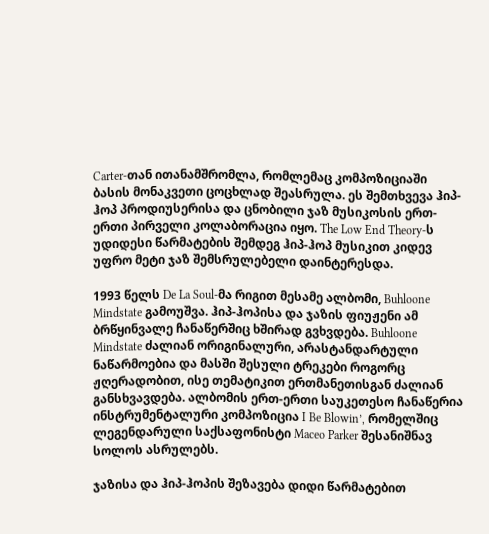Carter-თან ითანამშრომლა, რომლემაც კომპოზიციაში ბასის მონაკვეთი ცოცხლად შეასრულა. ეს შემთხვევა ჰიპ-ჰოპ პროდიუსერისა და ცნობილი ჯაზ მუსიკოსის ერთ-ერთი პირველი კოლაბორაცია იყო. The Low End Theory-ს უდიდესი წარმატების შემდეგ ჰიპ-ჰოპ მუსიკით კიდევ უფრო მეტი ჯაზ შემსრულებელი დაინტერესდა.

1993 წელს De La Soul-მა რიგით მესამე ალბომი, Buhloone Mindstate გამოუშვა. ჰიპ-ჰოპისა და ჯაზის ფიუჟენი ამ ბრწყინვალე ჩანაწერშიც ხშირად გვხვდება. Buhloone Mindstate ძალიან ორიგინალური, არასტანდარტული ნაწარმოებია და მასში შესული ტრეკები როგორც ჟღერადობით, ისე თემატიკით ერთმანეთისგან ძალიან განსხვავდება. ალბომის ერთ-ერთი საუკეთესო ჩანაწერია ინსტრუმენტალური კომპოზიცია I Be Blowin’, რომელშიც ლეგენდარული საქსაფონისტი Maceo Parker შესანიშნავ სოლოს ასრულებს.

ჯაზისა და ჰიპ-ჰოპის შეზავება დიდი წარმატებით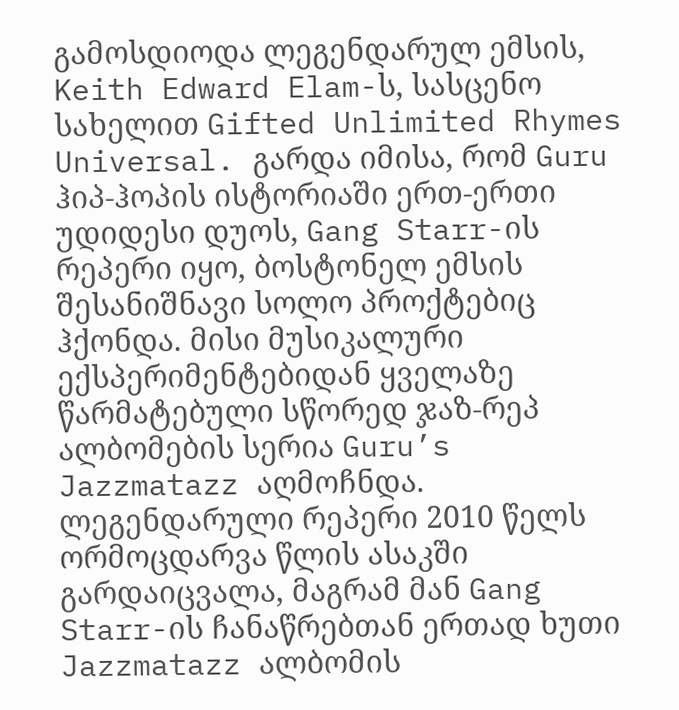გამოსდიოდა ლეგენდარულ ემსის, Keith Edward Elam-ს, სასცენო სახელით Gifted Unlimited Rhymes Universal. გარდა იმისა, რომ Guru ჰიპ-ჰოპის ისტორიაში ერთ-ერთი უდიდესი დუოს, Gang Starr-ის რეპერი იყო, ბოსტონელ ემსის შესანიშნავი სოლო პროქტებიც ჰქონდა. მისი მუსიკალური ექსპერიმენტებიდან ყველაზე წარმატებული სწორედ ჯაზ-რეპ ალბომების სერია Guru’s Jazzmatazz აღმოჩნდა. ლეგენდარული რეპერი 2010 წელს ორმოცდარვა წლის ასაკში გარდაიცვალა, მაგრამ მან Gang Starr-ის ჩანაწრებთან ერთად ხუთი Jazzmatazz ალბომის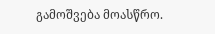გამოშვება მოასწრო.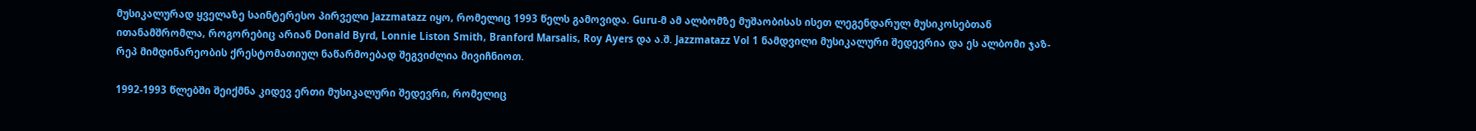მუსიკალურად ყველაზე საინტერესო პირველი Jazzmatazz იყო, რომელიც 1993 წელს გამოვიდა. Guru-მ ამ ალბომზე მუშაობისას ისეთ ლეგენდარულ მუსიკოსებთან ითანამშრომლა, როგორებიც არიან Donald Byrd, Lonnie Liston Smith, Branford Marsalis, Roy Ayers და ა.შ. Jazzmatazz Vol 1 ნამდვილი მუსიკალური შედევრია და ეს ალბომი ჯაზ-რეპ მიმდინარეობის ქრესტომათიულ ნაწარმოებად შეგვიძლია მივიჩნიოთ.

1992-1993 წლებში შეიქმნა კიდევ ერთი მუსიკალური შედევრი, რომელიც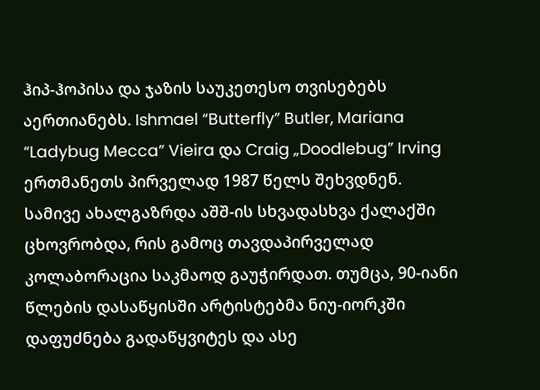ჰიპ-ჰოპისა და ჯაზის საუკეთესო თვისებებს აერთიანებს. Ishmael “Butterfly” Butler, Mariana “Ladybug Mecca” Vieira და Craig „Doodlebug” Irving ერთმანეთს პირველად 1987 წელს შეხვდნენ. სამივე ახალგაზრდა აშშ-ის სხვადასხვა ქალაქში ცხოვრობდა, რის გამოც თავდაპირველად კოლაბორაცია საკმაოდ გაუჭირდათ. თუმცა, 90-იანი წლების დასაწყისში არტისტებმა ნიუ-იორკში დაფუძნება გადაწყვიტეს და ასე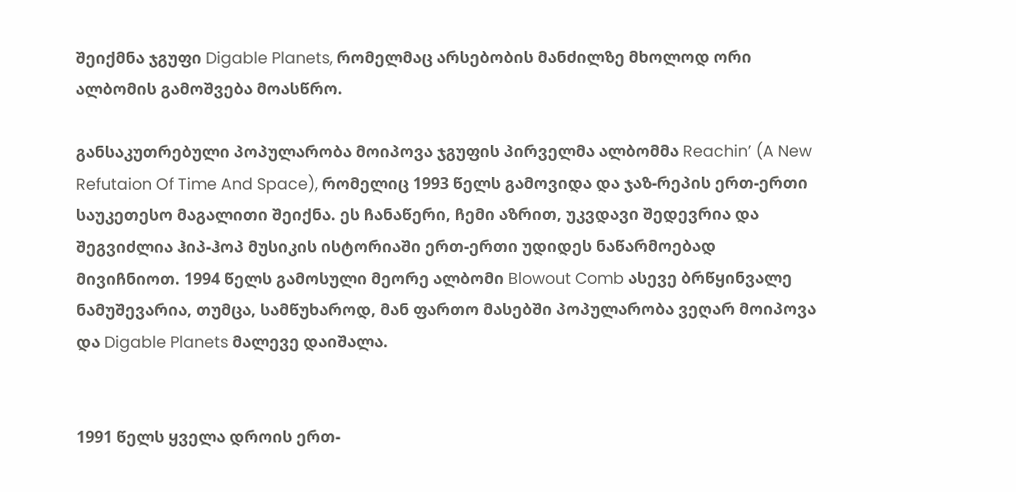შეიქმნა ჯგუფი Digable Planets, რომელმაც არსებობის მანძილზე მხოლოდ ორი ალბომის გამოშვება მოასწრო.

განსაკუთრებული პოპულარობა მოიპოვა ჯგუფის პირველმა ალბომმა Reachin’ (A New Refutaion Of Time And Space), რომელიც 1993 წელს გამოვიდა და ჯაზ-რეპის ერთ-ერთი საუკეთესო მაგალითი შეიქნა. ეს ჩანაწერი, ჩემი აზრით, უკვდავი შედევრია და შეგვიძლია ჰიპ-ჰოპ მუსიკის ისტორიაში ერთ-ერთი უდიდეს ნაწარმოებად მივიჩნიოთ. 1994 წელს გამოსული მეორე ალბომი Blowout Comb ასევე ბრწყინვალე ნამუშევარია, თუმცა, სამწუხაროდ, მან ფართო მასებში პოპულარობა ვეღარ მოიპოვა და Digable Planets მალევე დაიშალა.


1991 წელს ყველა დროის ერთ-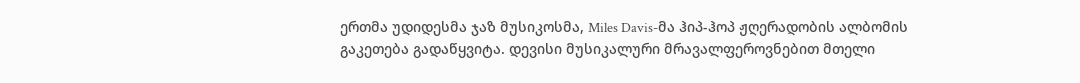ერთმა უდიდესმა ჯაზ მუსიკოსმა, Miles Davis-მა ჰიპ-ჰოპ ჟღერადობის ალბომის გაკეთება გადაწყვიტა. დევისი მუსიკალური მრავალფეროვნებით მთელი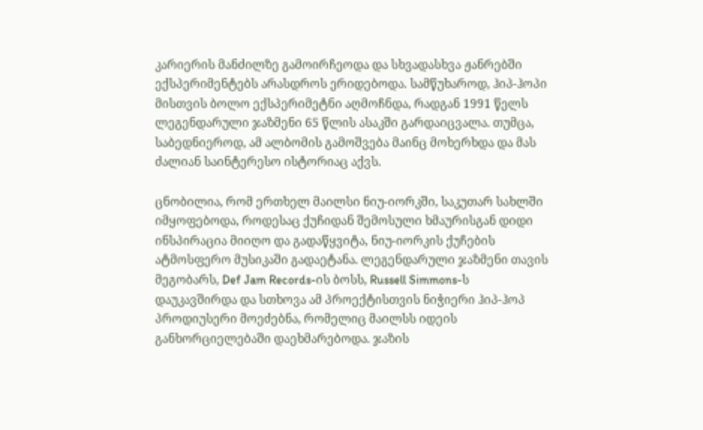კარიერის მანძილზე გამოირჩეოდა და სხვადასხვა ჟანრებში ექსპერიმენტებს არასდროს ერიდებოდა. სამწუხაროდ, ჰიპ-ჰოპი მისთვის ბოლო ექსპერიმეტნი აღმოჩნდა, რადგან 1991 წელს ლეგენდარული ჯაზმენი 65 წლის ასაკში გარდაიცვალა. თუმცა, საბედნიეროდ, ამ ალბომის გამოშვება მაინც მოხერხდა და მას ძალიან საინტერესო ისტორიაც აქვს.

ცნობილია, რომ ერთხელ მაილსი ნიუ-იორკში, საკუთარ სახლში იმყოფებოდა, როდესაც ქუჩიდან შემოსული ხმაურისგან დიდი ინსპირაცია მიიღო და გადაწყვიტა, ნიუ-იორკის ქუჩების ატმოსფერო მუსიკაში გადაეტანა. ლეგენდარული ჯაზმენი თავის მეგობარს, Def Jam Records-ის ბოსს, Russell Simmons-ს დაუკავშირდა და სთხოვა ამ პროექტისთვის ნიჭიერი ჰიპ-ჰოპ პროდიუსერი მოეძებნა, რომელიც მაილსს იდეის განხორციელებაში დაეხმარებოდა. ჯაზის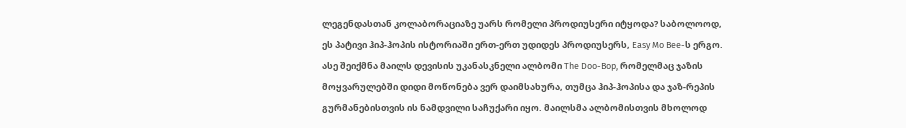ლეგენდასთან კოლაბორაციაზე უარს რომელი პროდიუსერი იტყოდა? საბოლოოდ, ეს პატივი ჰიპ-ჰოპის ისტორიაში ერთ-ერთ უდიდეს პროდიუსერს, Easy Mo Bee-ს ერგო. ასე შეიქმნა მაილს დევისის უკანასკნელი ალბომი The Doo-Bop, რომელმაც ჯაზის მოყვარულებში დიდი მოწონება ვერ დაიმსახურა, თუმცა ჰიპ-ჰოპისა და ჯაზ-რეპის გურმანებისთვის ის ნამდვილი საჩუქარი იყო. მაილსმა ალბომისთვის მხოლოდ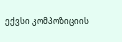ექვსი კომპოზიციის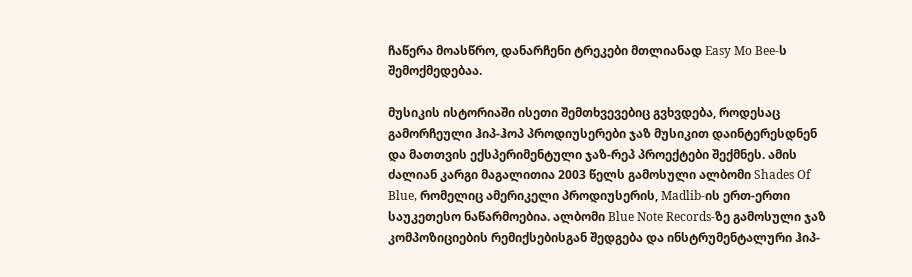ჩაწერა მოასწრო, დანარჩენი ტრეკები მთლიანად Easy Mo Bee-ს შემოქმედებაა.

მუსიკის ისტორიაში ისეთი შემთხვევებიც გვხვდება, როდესაც გამორჩეული ჰიპ-ჰოპ პროდიუსერები ჯაზ მუსიკით დაინტერესდნენ და მათთვის ექსპერიმენტული ჯაზ-რეპ პროექტები შექმნეს. ამის ძალიან კარგი მაგალითია 2003 წელს გამოსული ალბომი Shades Of Blue, რომელიც ამერიკელი პროდიუსერის, Madlib-ის ერთ-ერთი საუკეთესო ნაწარმოებია. ალბომი Blue Note Records-ზე გამოსული ჯაზ კომპოზიციების რემიქსებისგან შედგება და ინსტრუმენტალური ჰიპ-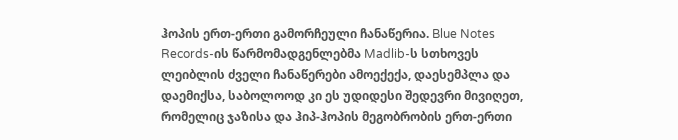ჰოპის ერთ-ერთი გამორჩეული ჩანაწერია. Blue Notes Records-ის წარმომადგენლებმა Madlib-ს სთხოვეს ლეიბლის ძველი ჩანაწერები ამოექექა, დაესემპლა და დაემიქსა, საბოლოოდ კი ეს უდიდესი შედევრი მივიღეთ, რომელიც ჯაზისა და ჰიპ-ჰოპის მეგობრობის ერთ-ერთი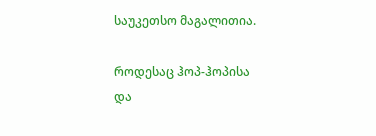საუკეთსო მაგალითია.

როდესაც ჰოპ-ჰოპისა და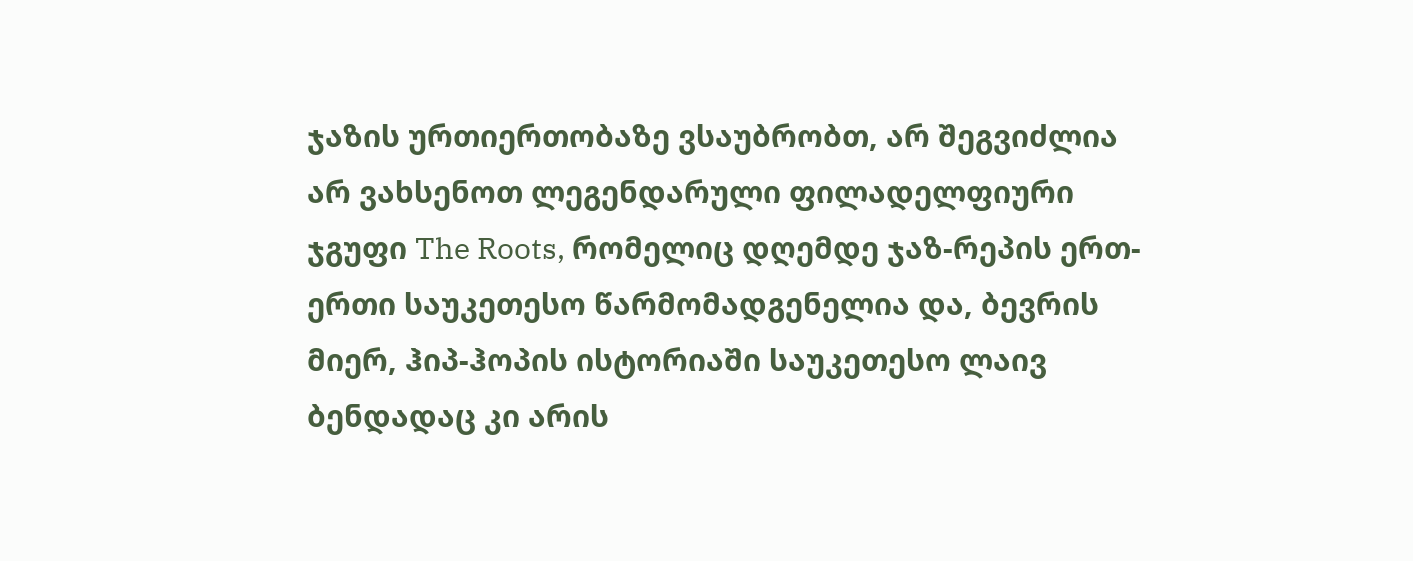ჯაზის ურთიერთობაზე ვსაუბრობთ, არ შეგვიძლია არ ვახსენოთ ლეგენდარული ფილადელფიური ჯგუფი The Roots, რომელიც დღემდე ჯაზ-რეპის ერთ-ერთი საუკეთესო წარმომადგენელია და, ბევრის მიერ, ჰიპ-ჰოპის ისტორიაში საუკეთესო ლაივ ბენდადაც კი არის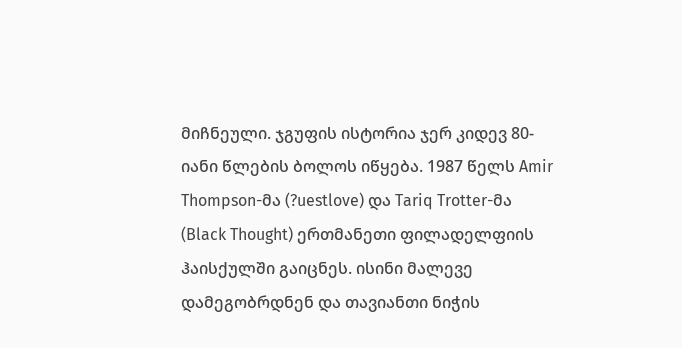მიჩნეული. ჯგუფის ისტორია ჯერ კიდევ 80-იანი წლების ბოლოს იწყება. 1987 წელს Amir Thompson-მა (?uestlove) და Tariq Trotter-მა (Black Thought) ერთმანეთი ფილადელფიის ჰაისქულში გაიცნეს. ისინი მალევე დამეგობრდნენ და თავიანთი ნიჭის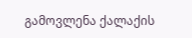გამოვლენა ქალაქის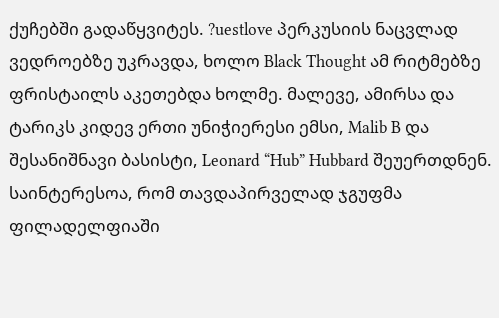ქუჩებში გადაწყვიტეს. ?uestlove პერკუსიის ნაცვლად ვედროებზე უკრავდა, ხოლო Black Thought ამ რიტმებზე ფრისტაილს აკეთებდა ხოლმე. მალევე, ამირსა და ტარიკს კიდევ ერთი უნიჭიერესი ემსი, Malib B და შესანიშნავი ბასისტი, Leonard “Hub” Hubbard შეუერთდნენ. საინტერესოა, რომ თავდაპირველად ჯგუფმა ფილადელფიაში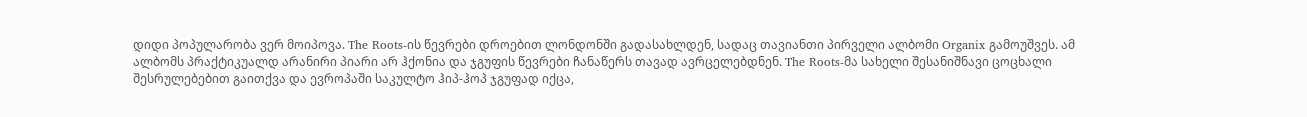დიდი პოპულარობა ვერ მოიპოვა. The Roots-ის წევრები დროებით ლონდონში გადასახლდენ, სადაც თავიანთი პირველი ალბომი Organix გამოუშვეს. ამ ალბომს პრაქტიკუალდ არანირი პიარი არ ჰქონია და ჯგუფის წევრები ჩანაწერს თავად ავრცელებდნენ. The Roots-მა სახელი შესანიშნავი ცოცხალი შესრულებებით გაითქვა და ევროპაში საკულტო ჰიპ-ჰოპ ჯგუფად იქცა,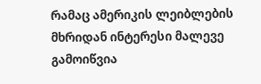რამაც ამერიკის ლეიბლების მხრიდან ინტერესი მალევე გამოიწვია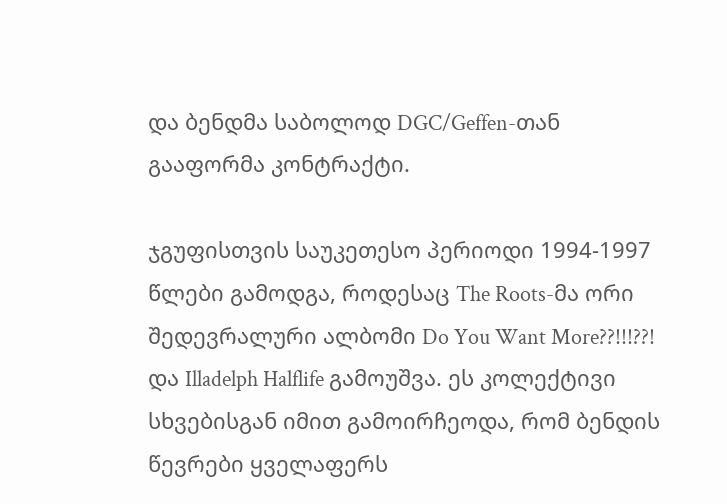და ბენდმა საბოლოდ DGC/Geffen-თან გააფორმა კონტრაქტი.

ჯგუფისთვის საუკეთესო პერიოდი 1994-1997 წლები გამოდგა, როდესაც The Roots-მა ორი შედევრალური ალბომი Do You Want More??!!!??! და Illadelph Halflife გამოუშვა. ეს კოლექტივი სხვებისგან იმით გამოირჩეოდა, რომ ბენდის წევრები ყველაფერს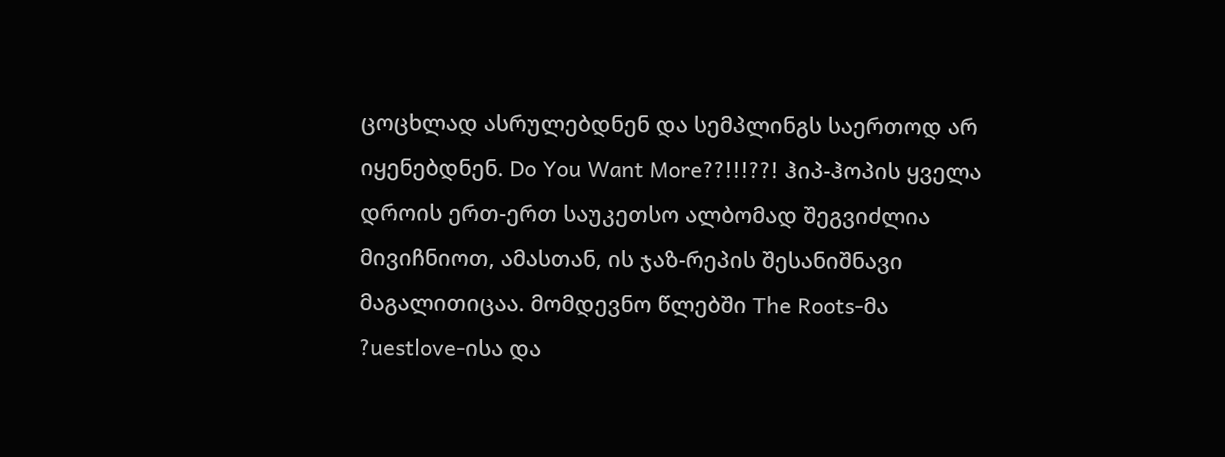ცოცხლად ასრულებდნენ და სემპლინგს საერთოდ არ იყენებდნენ. Do You Want More??!!!??! ჰიპ-ჰოპის ყველა დროის ერთ-ერთ საუკეთსო ალბომად შეგვიძლია მივიჩნიოთ, ამასთან, ის ჯაზ-რეპის შესანიშნავი მაგალითიცაა. მომდევნო წლებში The Roots-მა ?uestlove-ისა და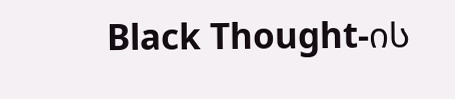Black Thought-ის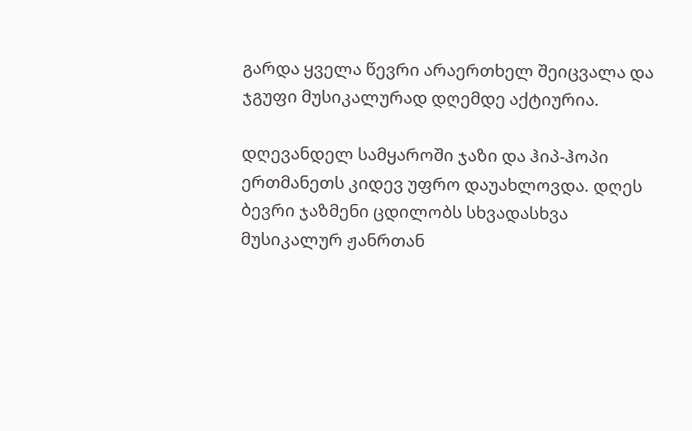გარდა ყველა წევრი არაერთხელ შეიცვალა და ჯგუფი მუსიკალურად დღემდე აქტიურია.

დღევანდელ სამყაროში ჯაზი და ჰიპ-ჰოპი ერთმანეთს კიდევ უფრო დაუახლოვდა. დღეს ბევრი ჯაზმენი ცდილობს სხვადასხვა მუსიკალურ ჟანრთან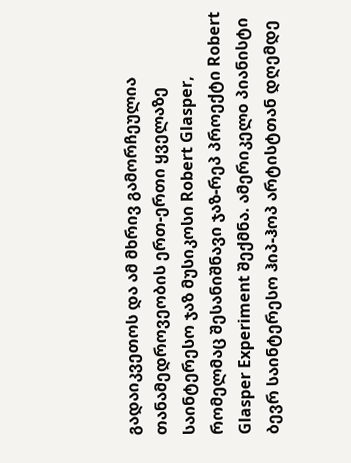გადაიკვეთოს და ამ მხრივ გამორჩეულია თანამედროვეობის ერთ-ერთი ყველაზე საინტერესო ჯაზ მუსიკოსი Robert Glasper, რომელმაც შესანიშნავი ჯაზ-რეპ პროექტი Robert Glasper Experiment შექმნა. ამერიკელo პიანისტი ბევრ საინტერესო ჰიპ-ჰოპ არტისტთან დღემდე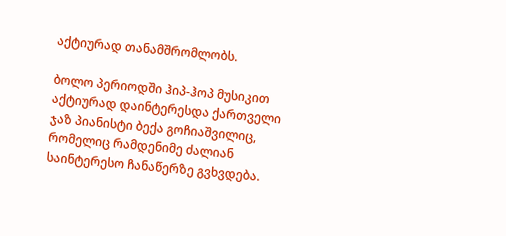აქტიურად თანამშრომლობს.

ბოლო პერიოდში ჰიპ-ჰოპ მუსიკით აქტიურად დაინტერესდა ქართველი ჯაზ პიანისტი ბექა გოჩიაშვილიც, რომელიც რამდენიმე ძალიან საინტერესო ჩანაწერზე გვხვდება.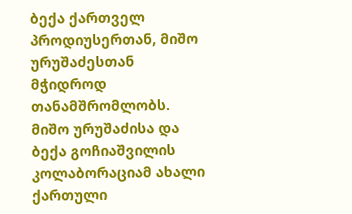ბექა ქართველ პროდიუსერთან, მიშო ურუშაძესთან მჭიდროდ თანამშრომლობს. მიშო ურუშაძისა და ბექა გოჩიაშვილის კოლაბორაციამ ახალი ქართული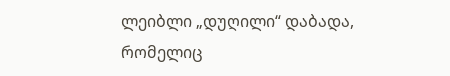ლეიბლი „დუღილი“ დაბადა, რომელიც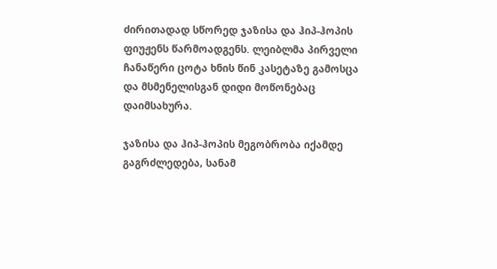ძირითადად სწორედ ჯაზისა და ჰიპ-ჰოპის ფიუჟენს წარმოადგენს. ლეიბლმა პირველი ჩანაწერი ცოტა ხნის წინ კასეტაზე გამოსცა და მსმენელისგან დიდი მოწონებაც დაიმსახურა.

ჯაზისა და ჰიპ-ჰოპის მეგობრობა იქამდე გაგრძლედება, სანამ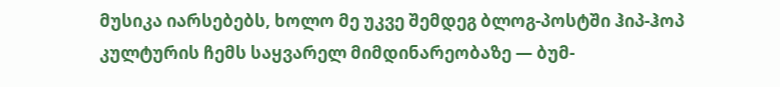მუსიკა იარსებებს, ხოლო მე უკვე შემდეგ ბლოგ-პოსტში ჰიპ-ჰოპ კულტურის ჩემს საყვარელ მიმდინარეობაზე — ბუმ-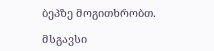ბეპზე მოგითხრობთ.

მსგავსი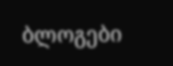ბლოგები